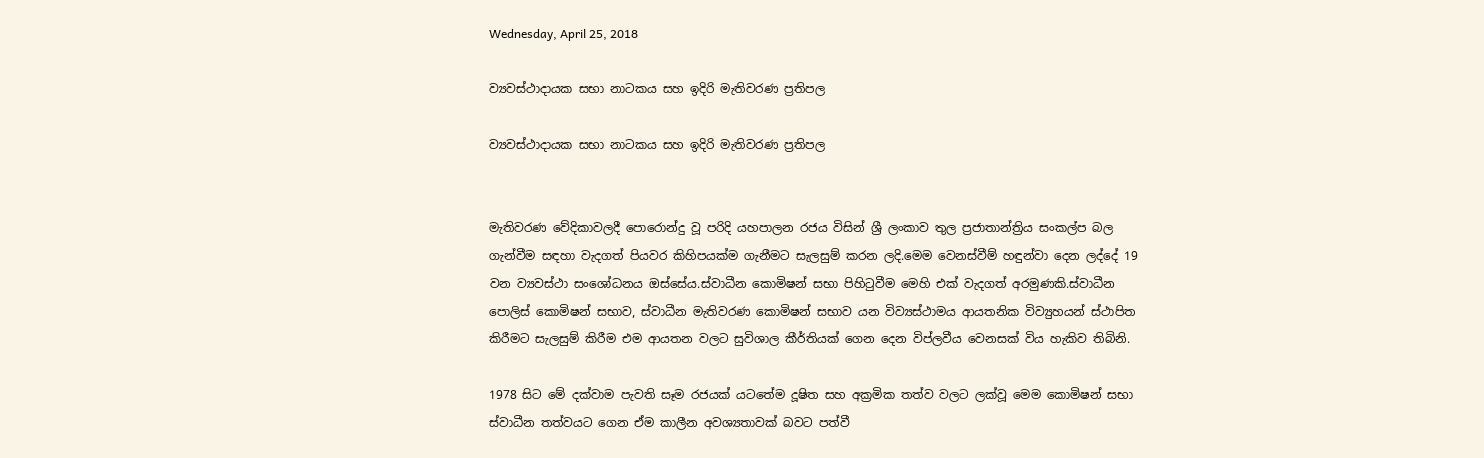Wednesday, April 25, 2018

ව්‍යවස්ථාදායක සභා නාටකය සහ ඉදිරි මැතිවරණ ප්‍රතිපල

ව්‍යවස්ථාදායක සභා නාටකය සහ ඉදිරි මැතිවරණ ප්‍රතිපල


මැතිවරණ වේදිකාවලදී පොරොන්දු වූ පරිදි යහපාලන රජය විසින් ශ්‍රී ලංකාව තුල ප්‍රජාතාන්ත්‍රිය සංකල්ප බල ගැන්වීම සඳහා වැදගත් පියවර කිහිපයක්ම ගැනීමට සැලසුම් කරන ලදි.මෙම වෙනස්වීම් හඳුන්වා දෙන ලද්දේ 19 වන ව්‍යවස්ථා සංශෝධනය ඔස්සේය.ස්වාධීන කොමිෂන් සභා පිහිටුවීම මෙහි එක් වැදගත් අරමුණකි.ස්වාධීන පොලිස් කොමිෂන් සභාව, ස්වාධීන මැතිවරණ කොමිෂන් සභාව යන විව්‍යස්ථාමය ආයතනික විව්‍යුහයන් ස්ථාපිත කිරීමට සැලසුම් කිරීම එම ආයතන වලට සුවිශාල කීර්තියක් ගෙන දෙන විප්ලවීය වෙනසක් විය හැකිව තිබිනි.

1978 සිට මේ දක්වාම පැවති සෑම රජයක් යටතේම දූෂිත සහ අක්‍රමික තත්ව වලට ලක්වූ මෙම කොමිෂන් සභා ස්වාධීන තත්වයට ගෙන ඒම කාලීන අවශ්‍යතාවක් බවට පත්වී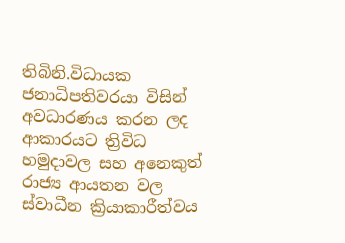තිබිනි.විධායක ජනාධිපතිවරයා විසින් අවධාරණය කරන ලද ආකාරයට ත්‍රිවිධ හමුදාවල සහ අනෙකුත් රාජ්‍ය ආයතන වල ස්වාධීන ක්‍රියාකාරීත්වය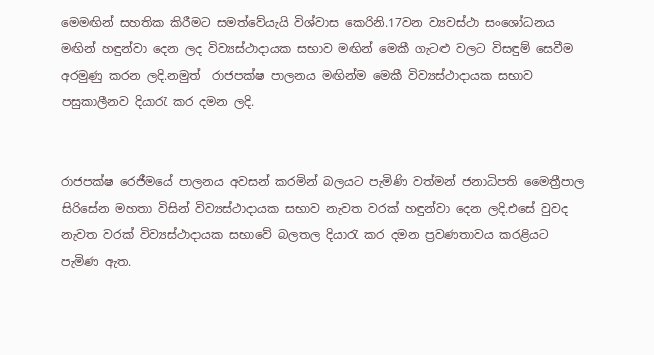මෙමඟින් සහතික කිරීමට සමත්වේයැයි විශ්වාස කෙරිනි.17වන ව්‍යවස්ථා සංශෝධනය මඟින් හඳුන්වා දෙන ලද විව්‍යස්ථාදායක සභාව මඟින් මෙකී ගැටළු වලට විසඳුම් සෙවීම අරමුණු කරන ලදි.නමුත්  රාජපක්ෂ පාලනය මඟින්ම මෙකී විව්‍යස්ථාදායක සභාව පසුකාලීනව දියාරැ කර දමන ලදි.


රාජපක්ෂ රෙජීමයේ පාලනය අවසන් කරමින් බලයට පැමිණි වත්මන් ජනාධිපති මෛත්‍රීපාල සිරිසේන මහතා විසින් විව්‍යස්ථාදායක සභාව නැවත වරක් හඳුන්වා දෙන ලදි.එසේ වුවද නැවත වරක් විව්‍යස්ථාදායක සභාවේ බලතල දියාරැ කර දමන ප්‍රවණතාවය කරළියට පැමිණ ඇත.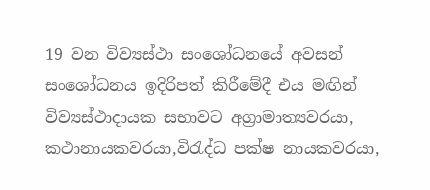19 වන විව්‍යස්ථා සංශෝධනයේ අවසන් සංශෝධනය ඉදිරිපත් කිරීමේදී එය මඟින් විව්‍යස්ථාදායක සභාවට අග්‍රාමාත්‍යවරයා, කථානායකවරයා,විරැද්ධ පක්ෂ නායකවරයා,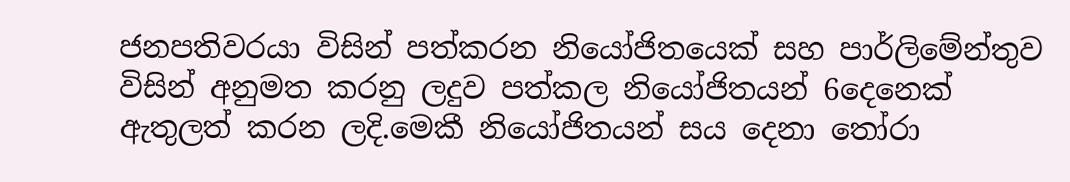ජනපතිවරයා විසින් පත්කරන නියෝජිතයෙක් සහ පාර්ලිමේන්තුව විසින් අනුමත කරනු ලදුව පත්කල නියෝජිතයන් 6දෙනෙක් ඇතුලත් කරන ලදි.මෙකී නියෝජිතයන් සය දෙනා තෝරා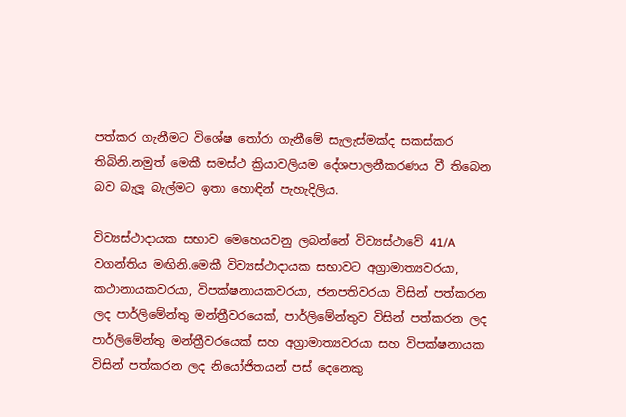පත්කර ගැනීමට විශේෂ තෝරා ගැනීමේ සැලැස්මක්ද සකස්කර තිබිනි.නමුත් මෙකී සමස්ථ ක්‍රියාවලියම දේශපාලනීකරණය වී තිබෙන බව බැලූ බැල්මට ඉතා හොඳින් පැහැදිලිය.

විව්‍යස්ථාදායක සභාව මෙහෙයවනු ලබන්නේ විව්‍යස්ථාවේ 41/A වගන්තිය මඟිනි.මෙකී විව්‍යස්ථාදායක සභාවට අග්‍රාමාත්‍යවරයා, කථානායකවරයා, විපක්ෂනායකවරයා, ජනපතිවරයා විසින් පත්කරන ලද පාර්ලිමේන්තු මන්ත්‍රීවරයෙක්, පාර්ලිමේන්තුව විසින් පත්කරන ලද පාර්ලිමේන්තු මන්ත්‍රීවරයෙක් සහ අග්‍රාමාත්‍යවරයා සහ විපක්ෂනායක විසින් පත්කරන ලද නියෝජිතයන් පස් දෙනෙකු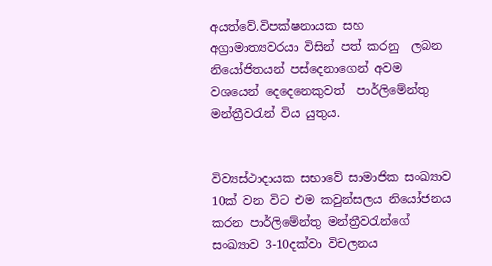අයත්වේ.විපක්ෂනායක සහ අග්‍රාමාත්‍යවරයා විසින් පත් කරනු  ලබන නියෝජිතයන් පස්දෙනාගෙන් අවම වශයෙන් දෙදෙනෙකුවත්  පාර්ලිමේන්තු මන්ත්‍රීවරැන් විය යුතුය.


විව්‍යස්ථාදායක සභාවේ සාමාජික සංඛ්‍යාව 10ක් වන විට එම කවුන්සලය නියෝජනය කරන පාර්ලිමේන්තු මන්ත්‍රීවරැන්ගේ සංඛ්‍යාව 3-10දක්වා විචලනය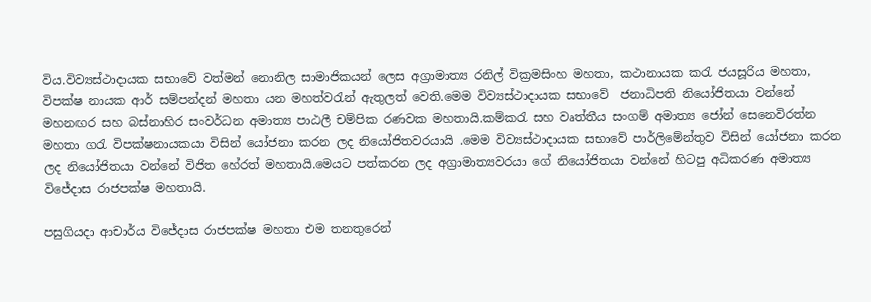විය.විව්‍යස්ථාදායක සභාවේ වත්මන් නොනිල සාමාජිකයන් ලෙස අග්‍රාමාත්‍ය රනිල් වික්‍රමසිංහ මහතා, කථානායක කරැ ජයසූරිය මහතා, විපක්ෂ නායක ආර් සම්පන්දන් මහතා යන මහත්වරැන් ඇතුලත් වෙති.මෙම විව්‍යස්ථාදායක සභාවේ  ජනාධිපති නියෝජිතයා වන්නේ මහනඟර සහ බස්නාහිර සංවර්ධන අමාත්‍ය පාඨලී චම්පික රණවක මහතායි.කම්කරැ සහ වෘත්තීය සංගම් අමාත්‍ය ජෝන් සෙනෙවිරත්න මහතා ගරැ විපක්ෂනායකයා විසින් යෝජනා කරන ලද නියෝජිතවරයායි .මෙම විව්‍යස්ථාදායක සභාවේ පාර්ලිමේන්තුව විසින් යෝජනා කරන ලද නියෝජිතයා වන්නේ විජිත හේරත් මහතායි.මෙයට පත්කරන ලද අග්‍රාමාත්‍යවරයා ගේ නියෝජිතයා වන්නේ හිටපු අධිකරණ අමාත්‍ය විජේදාස රාජපක්ෂ මහතායි.

පසුගියදා ආචාර්ය විජේදාස රාජපක්ෂ මහතා එම තනතුරෙන්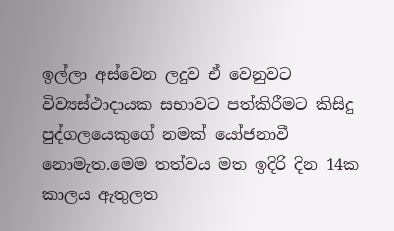ඉල්ලා අස්වෙන ලදුව ඒ වෙනුවට විව්‍යස්ථාදායක සභාවට පත්කිරීමට කිසිදු පුද්ගලයෙකුගේ නමක් යෝජනාවී නොමැත.මෙම තත්වය මත ඉදිරි දින 14ක කාලය ඇතුලත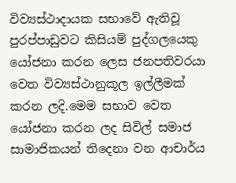විව්‍යස්ථාදායක සභාවේ ඇතිවූ පුරප්පාඩුවට කිසියම් පුද්ගලයෙකු යෝජනා කරන ලෙස ජනපතිවරයා වෙත විව්‍යස්ථානුකූල ඉල්ලීමක් කරන ලදි.මෙම සභාව වෙත යෝජනා කරන ලද සිවිල් සමාජ සාමාජිකයන් තිදෙනා වන ආචාර්ය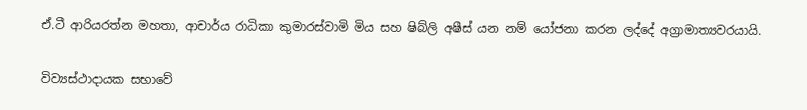ඒ.ටී ආරියරත්න මහතා, ආචාර්ය රාධිකා කුමාරස්වාමි මිය සහ ෂිබ්ලි අෂීස් යන නම් යෝජනා කරන ලද්දේ අග්‍රාමාත්‍යවරයායි.


විව්‍යස්ථාදායක සභාවේ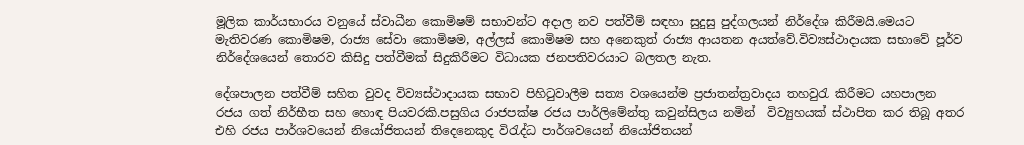මූලික කාර්යභාරය වනුයේ ස්වාධීන කොමිෂම් සභාවන්ට අදාල නව පත්වීම් සඳහා සුදුසු පුද්ගලයන් නිර්දේශ කිරීමයි.මෙයට මැතිවරණ කොමිෂම, රාජ්‍ය සේවා කොමිෂම, අල්ලස් කොමිෂම සහ අනෙකුත් රාජ්‍ය ආයතන අයත්වේ.විව්‍යස්ථාදායක සභාවේ පූර්ව නිර්දේශයෙන් තොරව කිසිදු පත්වීමක් සිදුකිරීමට විධායක ජනපතිවරයාට බලතල නැත.

දේශපාලන පත්වීම් සහිත වුවද විව්‍යස්ථාදායක සභාව පිහිටුවාලීම සත්‍ය වශයෙන්ම ප්‍රජාතන්ත්‍රවාදය තහවුරැ කිරීමට යහපාලන රජය ගත් නිර්භීත සහ හොඳ පියවරකි.පසුගිය රාජපක්ෂ රජය පාර්ලිමේන්තු කවුන්සිලය නමින්  විව්‍යුහයක් ස්ථාපිත කර තිබූ අතර එහි රජය පාර්ශවයෙන් නියෝජිතයන් තිදෙනෙකුද විරැද්ධ පාර්ශවයෙන් නියෝජිතයන්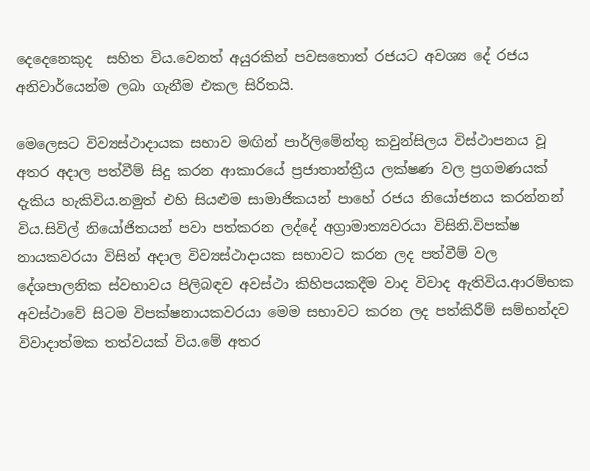දෙදෙනෙකුද  සහිත විය.වෙනත් අයුරකින් පවසතොත් රජයට අවශ්‍ය දේ රජය අනිවාර්යෙන්ම ලබා ගැනීම එකල සිරිතයි.

මෙලෙසට විව්‍යස්ථාදායක සභාව මඟින් පාර්ලිමේන්තු කවුන්සිලය විස්ථාපනය වූ අතර අදාල පත්වීම් සිදු කරන ආකාරයේ ප්‍රජාතාන්ත්‍රීය ලක්ෂණ වල ප්‍රගමණයක් දැකිය හැකිවිය.නමුත් එහි සියළුම සාමාජිකයන් පාහේ රජය නියෝජනය කරන්නන් විය.සිවිල් නියෝජිතයන් පවා පත්කරන ලද්දේ අග්‍රාමාත්‍යවරයා විසිනි.විපක්ෂ නායකවරයා විසින් අදාල විව්‍යස්ථාදායක සභාවට කරන ලද පත්වීම් වල දේශපාලනික ස්වභාවය පිලිබඳව අවස්ථා කිහිපයකදීම වාද විවාද ඇතිවිය.ආරම්භක අවස්ථාවේ සිටම විපක්ෂනායකවරයා මෙම සභාවට කරන ලද පත්කිරීම් සම්භන්දව විවාදාත්මක තත්වයක් විය.මේ අතර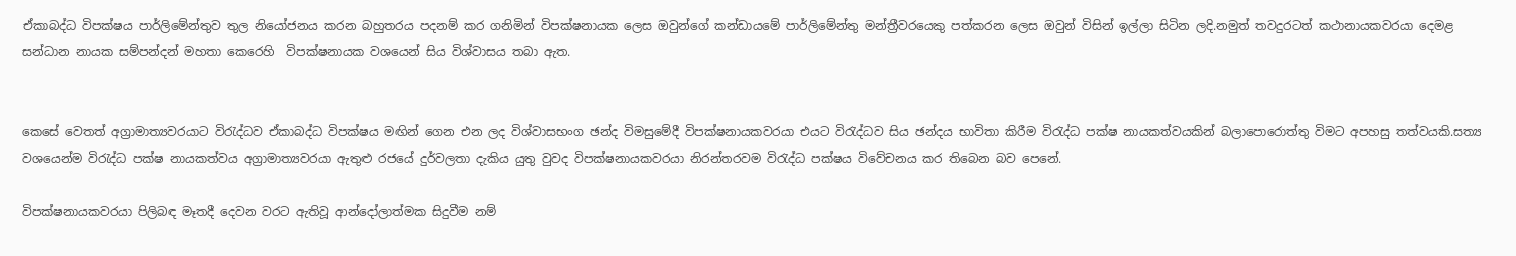ඒකාබද්ධ විපක්ෂය පාර්ලිමේන්තුව තුල නියෝජනය කරන බහුතරය පදනම් කර ගනිමින් විපක්ෂනායක ලෙස ඔවුන්ගේ කන්ඩායමේ පාර්ලිමේන්තු මන්ත්‍රීවරයෙකු පත්කරන ලෙස ඔවුන් විසින් ඉල්ලා සිටින ලදි.නමුත් තවදුරටත් කථානායකවරයා දෙමළ සන්ධාන නායක සම්පන්දන් මහතා කෙරෙහි  විපක්ෂනායක වශයෙන් සිය විශ්වාසය තබා ඇත.


කෙසේ වෙතත් අග්‍රාමාත්‍යවරයාට විරැද්ධව ඒකාබද්ධ විපක්ෂය මඟින් ගෙන එන ලද විශ්වාසභංග ඡන්ද විමසුමේදී විපක්ෂනායකවරයා එයට විරැද්ධව සිය ඡන්දය භාවිතා කිරීම විරැද්ධ පක්ෂ නායකත්වයකින් බලාපොරොත්තු විමට අපහසු තත්වයකි.සත්‍ය වශයෙන්ම විරැද්ධ පක්ෂ නායකත්වය අග්‍රාමාත්‍යවරයා ඇතුළු රජයේ දුර්වලතා දැකිය යුතු වුවද විපක්ෂනායකවරයා නිරන්තරවම විරැද්ධ පක්ෂය විවේචනය කර තිබෙන බව පෙනේ.

විපක්ෂනායකවරයා පිලිබඳ මෑතදී දෙවන වරට ඇතිවූ ආන්දෝලාත්මක සිදුවීම නම්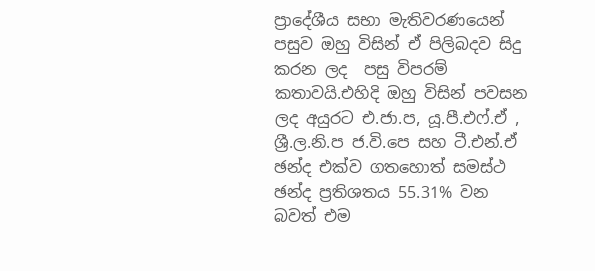ප්‍රාදේශීය සභා මැතිවරණයෙන් පසුව ඔහු විසින් ඒ පිලිබදව සිදු කරන ලද  පසු විපරම් කතාවයි.එහිදි ඔහු විසින් පවසන ලද අයුරට එ.ජා.ප, යූ.පී.එෆ්.ඒ , ශ්‍රී.ල.නි.ප ජ.වි.පෙ සහ ටී.එන්.ඒ ඡන්ද එක්ව ගතහොත් සමස්ථ ඡන්ද ප්‍රතිශතය 55.31% වන බවත් එම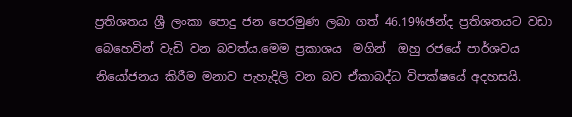ප්‍රතිශතය ශ්‍රී ලංකා පොදු ජන පෙරමුණ ලබා ගත් 46.19%ඡන්ද ප්‍රතිශතයට වඩා බෙහෙවින් වැඩි වන බවත්ය.මෙම ප්‍රකාශය  මගින්  ඔහු රජයේ පාර්ශවය නියෝජනය කිරීම මනාව පැහැදිලි වන බව ඒකාබද්ධ විපක්ෂයේ අදහසයි.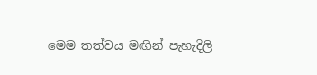මෙම තත්වය මඟින් පැහැදිලි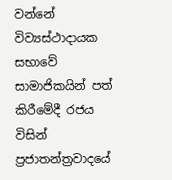වන්නේ විව්‍යස්ථාදායක සභාවේ සාමාජිකයින් පත් කිරීමේදී රජය විසින් ප්‍රජාතන්ත්‍රවාදයේ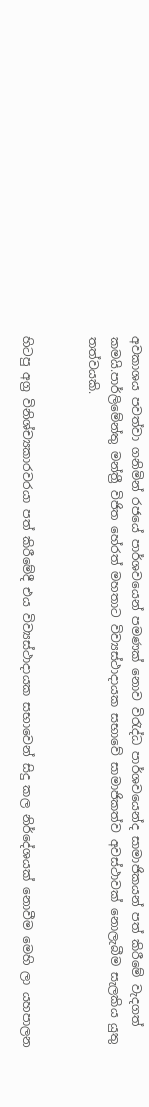අවකාශය පවත්වා ගනිමින් රජයේ පාර්ශවයෙන් පමණක් නොව විරැද්ධ පාර්ශවයෙන්ද සාමාජිකයන් පත් කිරීමේ වැදගත් කමයි.පාර්ලිමේන්තු මන්ත්‍රී විජිත හේරත් මහතාට විව්‍යස්ථාදායක සභාවේ සාමාජිකත්ව අවස්ථාවක් නොලැබීම සැලකිය යුතු තත්වයකි.


හිටපු අග්‍ර විනිශ්ච්‍යකාරවරයා පත් කිරීමේදී එය විව්‍යස්ථාදායක සභාවෙන් සිදු කල නිර්දේශයක් නොවීම මෙහි ලා යහපාලන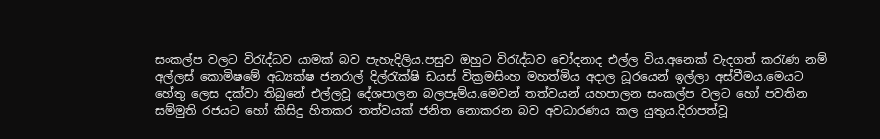සංකල්ප වලට විරැද්ධව යාමක් බව පැහැදිලිය.පසුව ඔහුට විරැද්ධව චෝදනාද එල්ල විය.අනෙක් වැදගත් කරැණ නම් අල්ලස් කොමිෂමේ අධ්‍යක්ෂ ජනරාල් දිල්රැක්ෂි ඩයස් වික්‍රමසිංහ මහත්මිය අදාල ධූරයෙන් ඉල්ලා අස්වීමය.මෙයට හේතු ලෙස දක්වා තිබුනේ එල්ලවූ දේශපාලන බලපෑම්ය.මෙවන් තත්වයන් යහපාලන සංකල්ප වලට හෝ පවතින සම්මුති රජයට හෝ කිසිදු හිතකර තත්වයක් ජනිත නොකරන බව අවධාරණය කල යුතුය.දිරාපත්වූ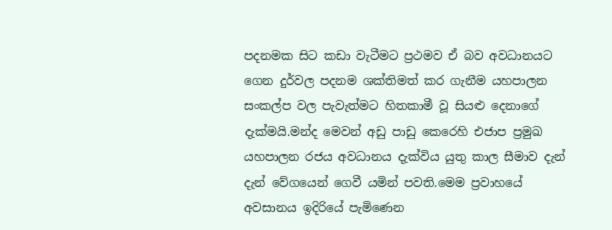පදනමක සිට කඩා වැටීමට ප්‍රථමව ඒ බව අවධානයට ගෙන දුර්වල පදනම ශක්තිමත් කර ගැනීම යහපාලන සංකල්ප වල පැවැත්මට හිතකාමී වූ සියළු දෙනාගේ  දැක්මයි.මන්ද මෙවන් අඩු පාඩු කෙරෙහි එජාප ප්‍රමුඛ යහපාලන රජය අවධානය දැක්විය යුතු කාල සීමාව දැන් දැන් වේගයෙන් ගෙවී යමින් පවති.මෙම ප්‍රවාහයේ අවසානය ඉදිරියේ පැමිණෙන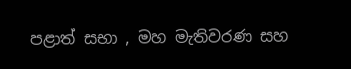පළාත් සභා , මහ මැතිවරණ සහ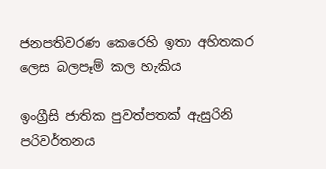ජනපතිවරණ කෙරෙහි ඉතා අහිතකර ලෙස බලපෑම් කල හැකිය

ඉංග්‍රීසි ජාතික පුවත්පතක් ඇසුරිනි
පරිවර්තනය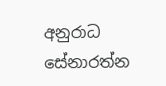අනුරාධ සේනාරත්න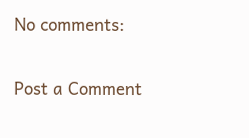No comments:

Post a Comment